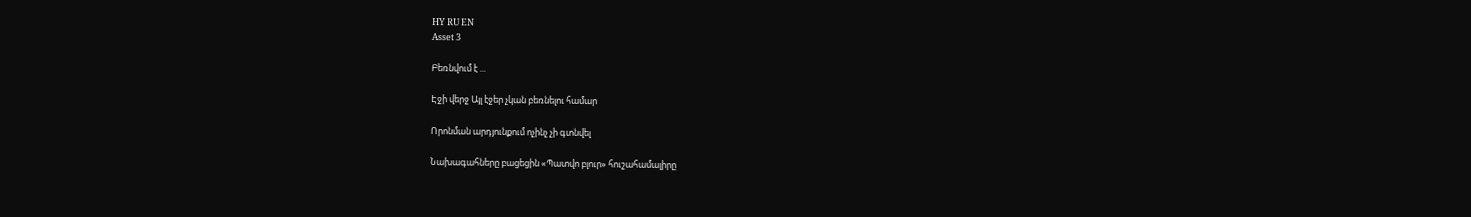HY RU EN
Asset 3

Բեռնվում է ...

Էջի վերջ Այլ էջեր չկան բեռնելու համար

Որոնման արդյունքում ոչինչ չի գտնվել

Նախագահները բացեցին «Պատվո բլուր» հուշահամալիրը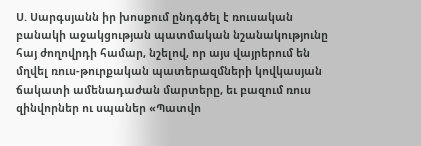Ս. Սարգսյանն իր խոսքում ընդգծել է ռուսական բանակի աջակցության պատմական նշանակությունը հայ ժողովրդի համար, նշելով, որ այս վայրերում են մղվել ռուս-թուրքական պատերազմների կովկասյան ճակատի ամենադաժան մարտերը, եւ բազում ռուս զինվորներ ու սպաներ «Պատվո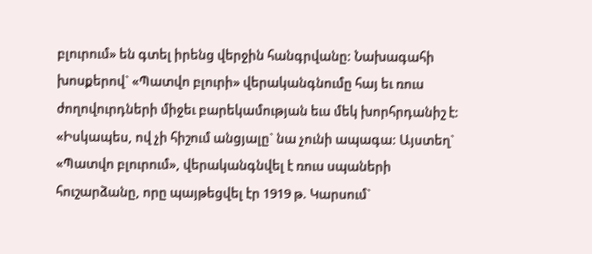բլուրում» են գտել իրենց վերջին հանգրվանը: Նախագահի խոսքերով` «Պատվո բլուրի» վերականգնումը հայ եւ ռուս ժողովուրդների միջեւ բարեկամության եւս մեկ խորհրդանիշ է: «Իսկապես, ով չի հիշում անցյալը` նա չունի ապագա: Այստեղ` «Պատվո բլուրում», վերականգնվել է ռուս սպաների հուշարձանը, որը պայթեցվել էր 1919 թ. Կարսում`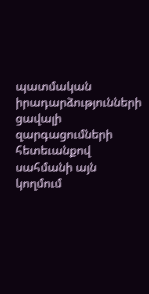պատմական իրադարձությունների ցավալի զարգացումների հետեւանքով սահմանի այն կողմում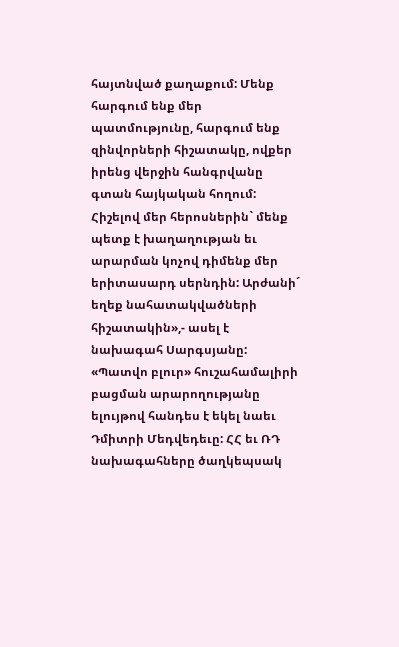հայտնված քաղաքում: Մենք հարգում ենք մեր պատմությունը, հարգում ենք զինվորների հիշատակը, ովքեր իրենց վերջին հանգրվանը գտան հայկական հողում: Հիշելով մեր հերոսներին` մենք պետք է խաղաղության եւ արարման կոչով դիմենք մեր երիտասարդ սերնդին: Արժանի´ եղեք նահատակվածների հիշատակին»,- ասել է նախագահ Սարգսյանը: «Պատվո բլուր» հուշահամալիրի բացման արարողությանը ելույթով հանդես է եկել նաեւ Դմիտրի Մեդվեդեւը: ՀՀ եւ ՌԴ նախագահները ծաղկեպսակ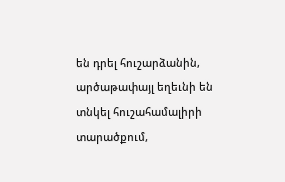են դրել հուշարձանին, արծաթափայլ եղեւնի են տնկել հուշահամալիրի տարածքում,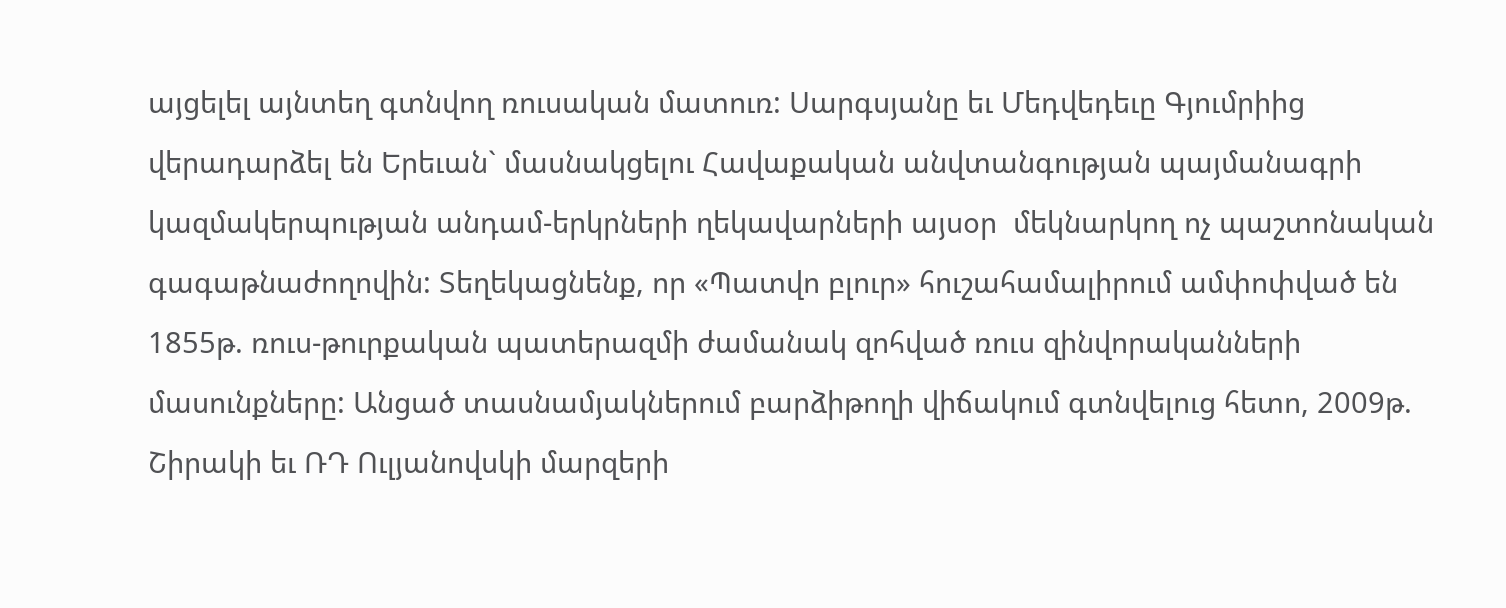այցելել այնտեղ գտնվող ռուսական մատուռ: Սարգսյանը եւ Մեդվեդեւը Գյումրիից վերադարձել են Երեւան` մասնակցելու Հավաքական անվտանգության պայմանագրի կազմակերպության անդամ-երկրների ղեկավարների այսօր  մեկնարկող ոչ պաշտոնական գագաթնաժողովին: Տեղեկացնենք, որ «Պատվո բլուր» հուշահամալիրում ամփոփված են 1855թ. ռուս-թուրքական պատերազմի ժամանակ զոհված ռուս զինվորականների մասունքները: Անցած տասնամյակներում բարձիթողի վիճակում գտնվելուց հետո, 2009թ. Շիրակի եւ ՌԴ Ուլյանովսկի մարզերի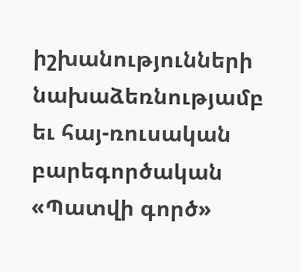իշխանությունների նախաձեռնությամբ եւ հայ-ռուսական բարեգործական «Պատվի գործ»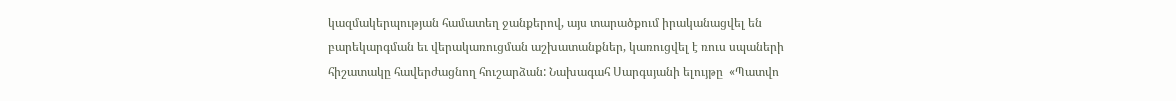կազմակերպության համատեղ ջանքերով, այս տարածքում իրականացվել են բարեկարգման եւ վերակառուցման աշխատանքներ, կառուցվել է ռուս սպաների հիշատակը հավերժացնող հուշարձան: Նախագահ Սարգսյանի ելույթը  «Պատվո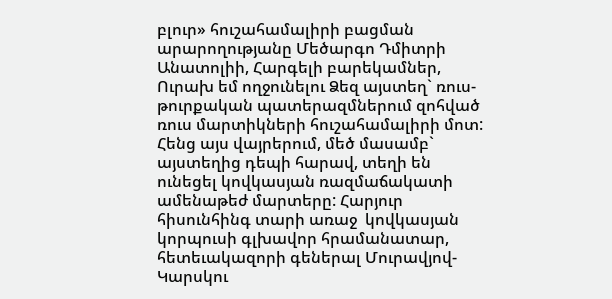բլուր» հուշահամալիրի բացման արարողությանը Մեծարգո Դմիտրի Անատոլիի, Հարգելի բարեկամներ, Ուրախ եմ ողջունելու Ձեզ այստեղ` ռուս-թուրքական պատերազմներում զոհված ռուս մարտիկների հուշահամալիրի մոտ: Հենց այս վայրերում, մեծ մասամբ` այստեղից դեպի հարավ, տեղի են ունեցել կովկասյան ռազմաճակատի ամենաթեժ մարտերը: Հարյուր հիսունհինգ տարի առաջ  կովկասյան կորպուսի գլխավոր հրամանատար, հետեւակազորի գեներալ Մուրավյով-Կարսկու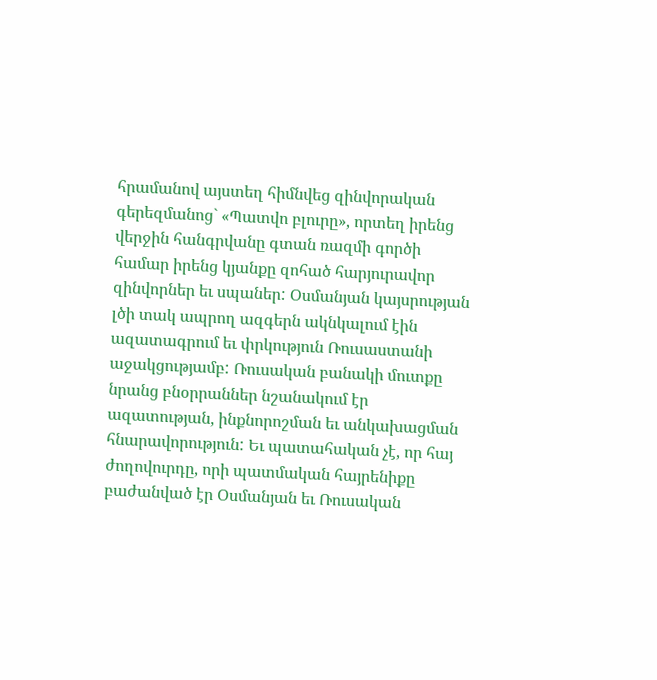հրամանով այստեղ հիմնվեց զինվորական գերեզմանոց` «Պատվո բլուրը», որտեղ իրենց վերջին հանգրվանը գտան ռազմի գործի համար իրենց կյանքը զոհած հարյուրավոր զինվորներ եւ սպաներ: Օսմանյան կայսրության լծի տակ ապրող ազգերն ակնկալում էին ազատագրում եւ փրկություն Ռուսաստանի աջակցությամբ: Ռուսական բանակի մուտքը նրանց բնօրրաններ նշանակում էր  ազատության, ինքնորոշման եւ անկախացման հնարավորություն: Եւ պատահական չէ, որ հայ ժողովուրդը, որի պատմական հայրենիքը բաժանված էր Օսմանյան եւ Ռուսական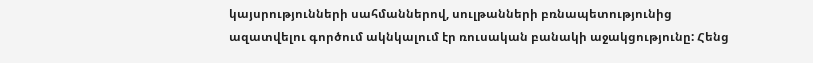կայսրությունների սահմաններով, սուլթանների բռնապետությունից ազատվելու գործում ակնկալում էր ռուսական բանակի աջակցությունը: Հենց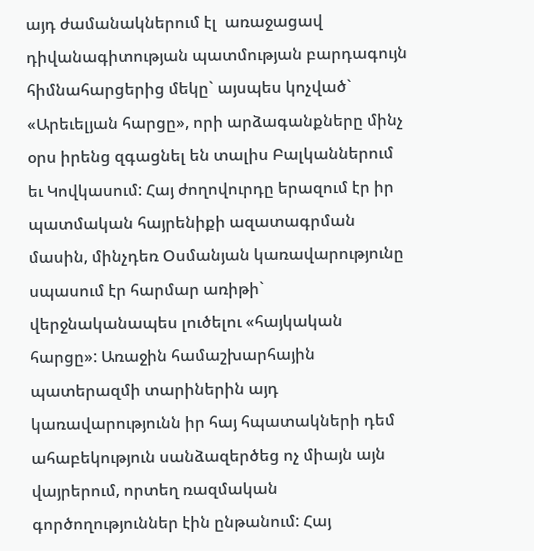այդ ժամանակներում էլ  առաջացավ դիվանագիտության պատմության բարդագույն հիմնահարցերից մեկը` այսպես կոչված` «Արեւելյան հարցը», որի արձագանքները մինչ օրս իրենց զգացնել են տալիս Բալկաններում եւ Կովկասում: Հայ ժողովուրդը երազում էր իր պատմական հայրենիքի ազատագրման մասին, մինչդեռ Օսմանյան կառավարությունը սպասում էր հարմար առիթի` վերջնականապես լուծելու «հայկական հարցը»: Առաջին համաշխարհային պատերազմի տարիներին այդ կառավարությունն իր հայ հպատակների դեմ ահաբեկություն սանձազերծեց ոչ միայն այն վայրերում, որտեղ ռազմական գործողություններ էին ընթանում: Հայ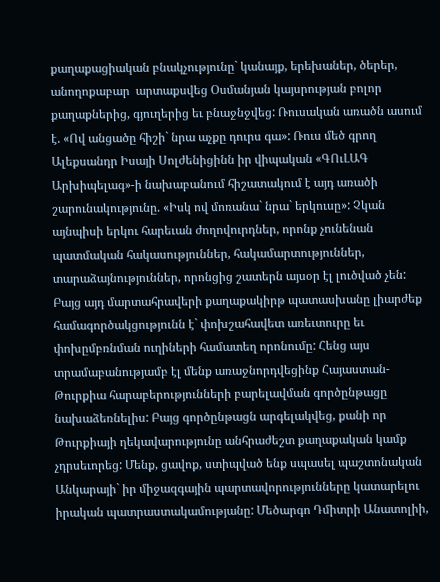քաղաքացիական բնակչությունը` կանայք, երեխաներ, ծերեր, անողոքաբար  արտաքսվեց Օսմանյան կայսրության բոլոր քաղաքներից, գյուղերից եւ բնաջնջվեց: Ռուսական առածն ասում է. «Ով անցածը հիշի` նրա աչքը դուրս գա»: Ռուս մեծ գրող Ալեքսանդր Իսայի Սոլժենիցինն իր վիպական «ԳՈւԼԱԳ Արխիպելագ»-ի նախաբանում հիշատակում է այդ առածի շարունակությունը. «Իսկ ով մոռանա` նրա` երկուսը»: Չկան այնպիսի երկու հարեւան ժողովուրդներ, որոնք չունենան պատմական հակասություններ, հակամարտություններ, տարաձայնություններ, որոնցից շատերն այսօր էլ լուծված չեն: Բայց այդ մարտահրավերի քաղաքակիրթ պատասխանը լիարժեք համագործակցությունն է` փոխշահավետ առեւտուրը եւ փոխըմբռնման ուղիների համատեղ որոնումը: Հենց այս տրամաբանությամբ էլ մենք առաջնորդվեցինք Հայաստան-Թուրքիա հարաբերությունների բարելավման գործընթացը նախաձեռնելիս: Բայց գործընթացն արգելակվեց, քանի որ  Թուրքիայի ղեկավարությունը անհրաժեշտ քաղաքական կամք չդրսեւորեց: Մենք, ցավոք, ստիպված ենք սպասել պաշտոնական Անկարայի` իր միջազգային պարտավորությունները կատարելու իրական պատրաստակամությանը: Մեծարգո Դմիտրի Անատոլիի,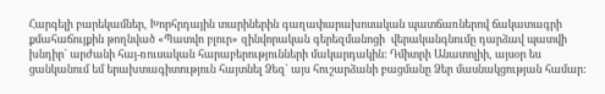Հարգելի բարեկամներ, Խորհրդային տարիներին գաղափարախոսական պատճառներով ճակատագրի քմահաճույքին թողնված «Պատվո բլուր» զինվորական գերեզմանոցի  վերականգնումը դարձավ պատվի խնդիր` արժանի հայ-ռուսական հարաբերությունների մակարդակին: Դմիտրի Անատոլիի, այսօր ես ցանկանում եմ երախտագիտություն հայտնել Ձեզ` այս հուշարձանի բացմանը Ձեր մասնակցության համար: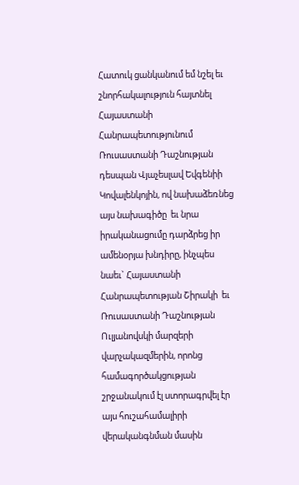Հատուկ ցանկանում եմ նշել եւ շնորհակալություն հայտնել Հայաստանի Հանրապետությունում Ռուսաստանի Դաշնության դեսպան Վյաչեսլավ Եվգենիի Կովալենկոյին, ով նախաձեռնեց այս նախագիծը  եւ նրա իրականացումը դարձրեց իր ամենօրյա խնդիրը, ինչպես նաեւ` Հայաստանի Հանրապետության Շիրակի  եւ Ռուսաստանի Դաշնության Ուլյանովսկի մարզերի վարչակազմերին, որոնց համագործակցության շրջանակում էլ ստորագրվել էր այս հուշահամալիրի վերականգնման մասին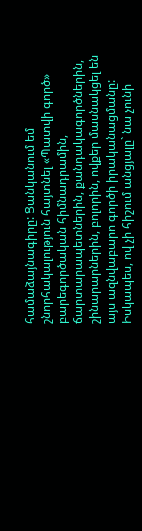համաձայնագիրը: Ցանկանում եմ շնորհակալություն հայտնել «Պատվի գործ» բարեգործական հիմնադրամին, ճարտարապետներին, քանդակագործներին, շինարարներին, բոլորին, ովքեր մասնակցել են այս ազնվաբարո գործի իրականացմանը: Իսկապես, ով չի հիշում անցյալը` նա չունի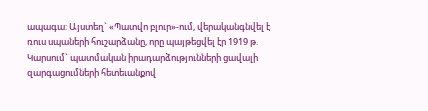ապագա: Այստեղ` «Պատվո բլուր»-ում, վերականգնվել է ռուս սպաների հուշարձանը, որը պայթեցվել էր 1919 թ. Կարսում` պատմական իրադարձությունների ցավալի զարգացումների հետեւանքով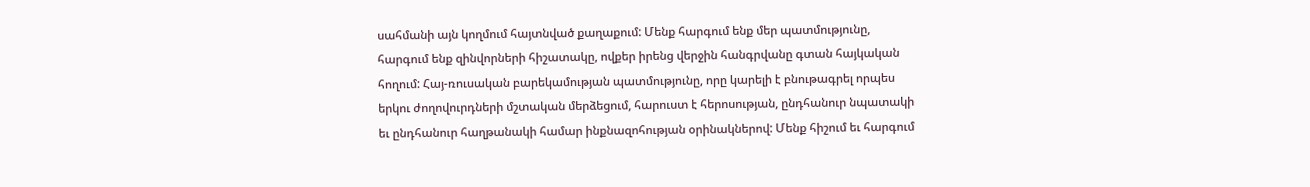սահմանի այն կողմում հայտնված քաղաքում: Մենք հարգում ենք մեր պատմությունը, հարգում ենք զինվորների հիշատակը, ովքեր իրենց վերջին հանգրվանը գտան հայկական հողում: Հայ-ռուսական բարեկամության պատմությունը, որը կարելի է բնութագրել որպես երկու ժողովուրդների մշտական մերձեցում, հարուստ է հերոսության, ընդհանուր նպատակի եւ ընդհանուր հաղթանակի համար ինքնազոհության օրինակներով: Մենք հիշում եւ հարգում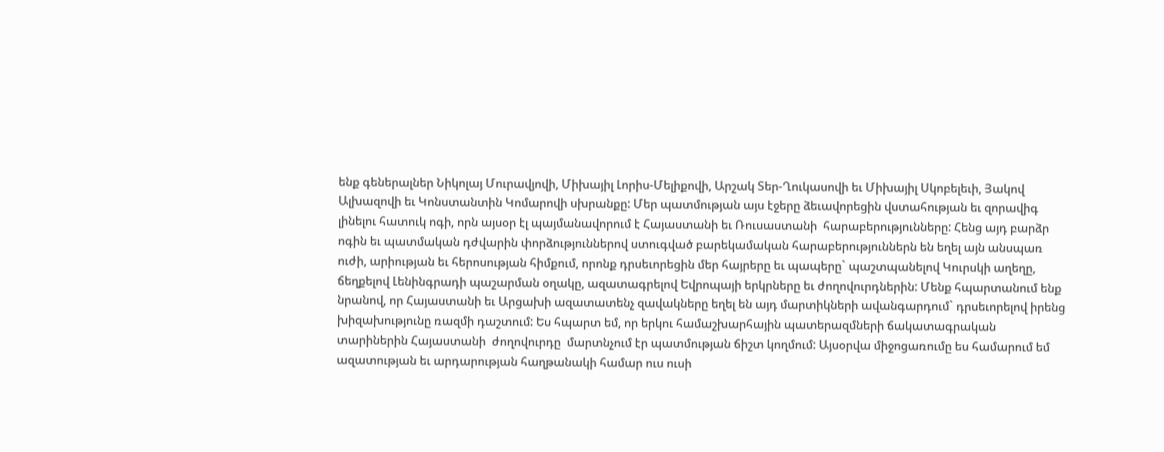ենք գեներալներ Նիկոլայ Մուրավյովի, Միխայիլ Լորիս-Մելիքովի, Արշակ Տեր-Ղուկասովի եւ Միխայիլ Սկոբելեւի, Յակով Ալխազովի եւ Կոնստանտին Կոմարովի սխրանքը: Մեր պատմության այս էջերը ձեւավորեցին վստահության եւ զորավիգ լինելու հատուկ ոգի, որն այսօր էլ պայմանավորում է Հայաստանի եւ Ռուսաստանի  հարաբերությունները: Հենց այդ բարձր ոգին եւ պատմական դժվարին փորձություններով ստուգված բարեկամական հարաբերություններն են եղել այն անսպառ ուժի, արիության եւ հերոսության հիմքում, որոնք դրսեւորեցին մեր հայրերը եւ պապերը` պաշտպանելով Կուրսկի աղեղը, ճեղքելով Լենինգրադի պաշարման օղակը, ազատագրելով Եվրոպայի երկրները եւ ժողովուրդներին: Մենք հպարտանում ենք նրանով, որ Հայաստանի եւ Արցախի ազատատենչ զավակները եղել են այդ մարտիկների ավանգարդում` դրսեւորելով իրենց խիզախությունը ռազմի դաշտում: Ես հպարտ եմ, որ երկու համաշխարհային պատերազմների ճակատագրական տարիներին Հայաստանի  ժողովուրդը  մարտնչում էր պատմության ճիշտ կողմում: Այսօրվա միջոցառումը ես համարում եմ ազատության եւ արդարության հաղթանակի համար ուս ուսի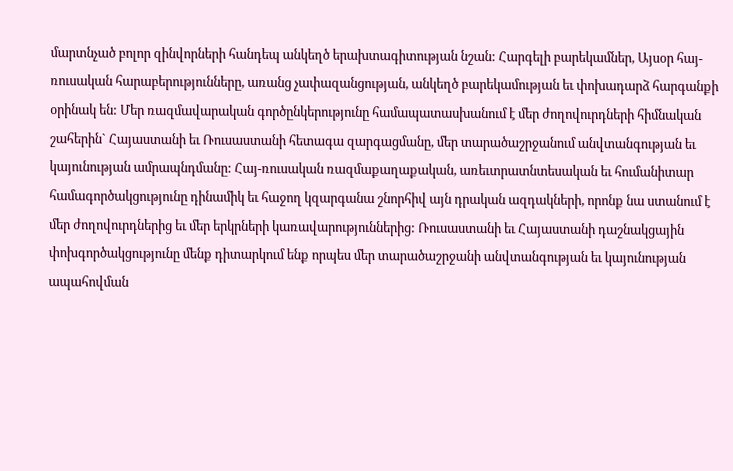մարտնչած բոլոր զինվորների հանդեպ անկեղծ երախտագիտության նշան: Հարգելի բարեկամներ, Այսօր հայ-ռուսական հարաբերությունները, առանց չափազանցության, անկեղծ բարեկամության եւ փոխադարձ հարգանքի օրինակ են: Մեր ռազմավարական գործընկերությունը համապատասխանում է մեր ժողովուրդների հիմնական շահերին` Հայաստանի եւ Ռուսաստանի հետագա զարգացմանը, մեր տարածաշրջանում անվտանգության եւ կայունության ամրապնդմանը: Հայ-ռուսական ռազմաքաղաքական, առեւտրատնտեսական եւ հումանիտար համագործակցությունը դինամիկ եւ հաջող կզարգանա շնորհիվ այն դրական ազդակների, որոնք նա ստանում է մեր ժողովուրդներից եւ մեր երկրների կառավարություններից: Ռուսաստանի եւ Հայաստանի դաշնակցային փոխգործակցությունը մենք դիտարկում ենք որպես մեր տարածաշրջանի անվտանգության եւ կայունության ապահովման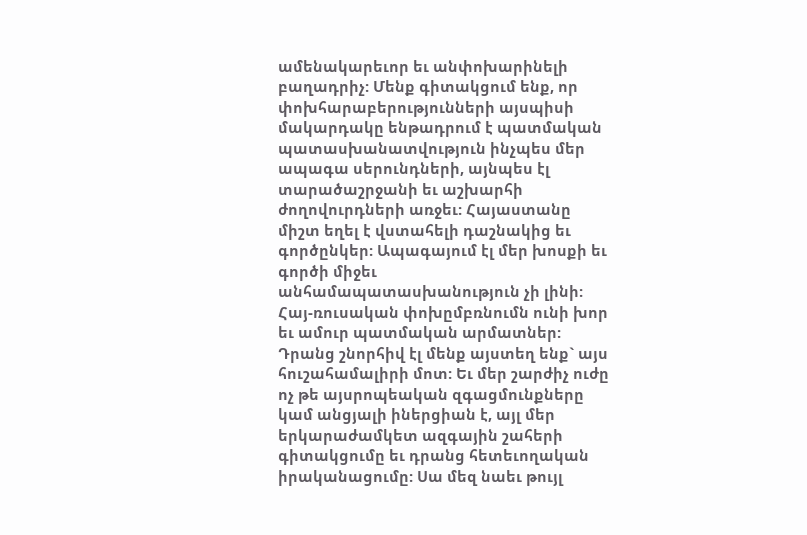ամենակարեւոր եւ անփոխարինելի բաղադրիչ: Մենք գիտակցում ենք, որ փոխհարաբերությունների այսպիսի մակարդակը ենթադրում է պատմական պատասխանատվություն ինչպես մեր  ապագա սերունդների, այնպես էլ տարածաշրջանի եւ աշխարհի ժողովուրդների առջեւ: Հայաստանը միշտ եղել է վստահելի դաշնակից եւ գործընկեր: Ապագայում էլ մեր խոսքի եւ գործի միջեւ անհամապատասխանություն չի լինի: Հայ-ռուսական փոխըմբռնումն ունի խոր եւ ամուր պատմական արմատներ: Դրանց շնորհիվ էլ մենք այստեղ ենք` այս հուշահամալիրի մոտ: Եւ մեր շարժիչ ուժը ոչ թե այսրոպեական զգացմունքները կամ անցյալի իներցիան է, այլ մեր երկարաժամկետ ազգային շահերի գիտակցումը եւ դրանց հետեւողական իրականացումը: Սա մեզ նաեւ թույլ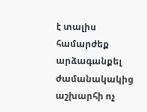է տալիս համարժեք արձագանքել ժամանակակից աշխարհի ոչ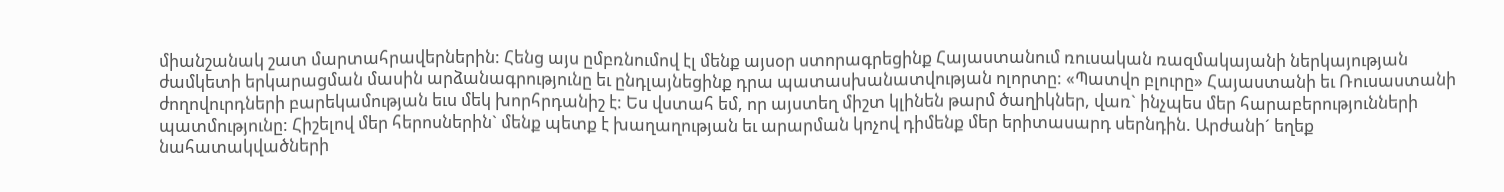միանշանակ շատ մարտահրավերներին: Հենց այս ըմբռնումով էլ մենք այսօր ստորագրեցինք Հայաստանում ռուսական ռազմակայանի ներկայության ժամկետի երկարացման մասին արձանագրությունը եւ ընդլայնեցինք դրա պատասխանատվության ոլորտը: «Պատվո բլուրը» Հայաստանի եւ Ռուսաստանի ժողովուրդների բարեկամության եւս մեկ խորհրդանիշ է: Ես վստահ եմ, որ այստեղ միշտ կլինեն թարմ ծաղիկներ, վառ` ինչպես մեր հարաբերությունների պատմությունը: Հիշելով մեր հերոսներին` մենք պետք է խաղաղության եւ արարման կոչով դիմենք մեր երիտասարդ սերնդին. Արժանի´ եղեք նահատակվածների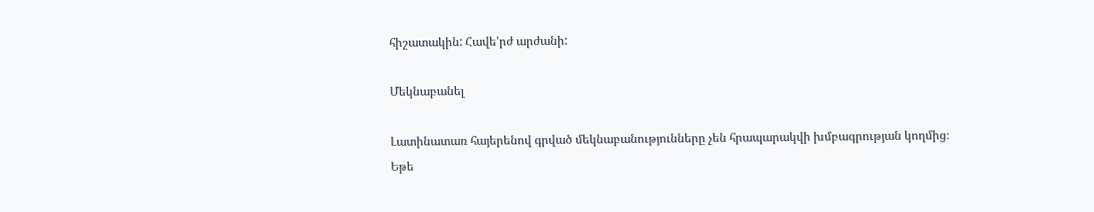հիշատակին: Հավե'րժ արժանի:

Մեկնաբանել

Լատինատառ հայերենով գրված մեկնաբանությունները չեն հրապարակվի խմբագրության կողմից։
Եթե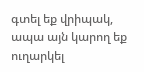գտել եք վրիպակ, ապա այն կարող եք ուղարկել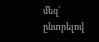մեզ՝ ընտրելով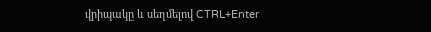վրիպակը և սեղմելով CTRL+Enter